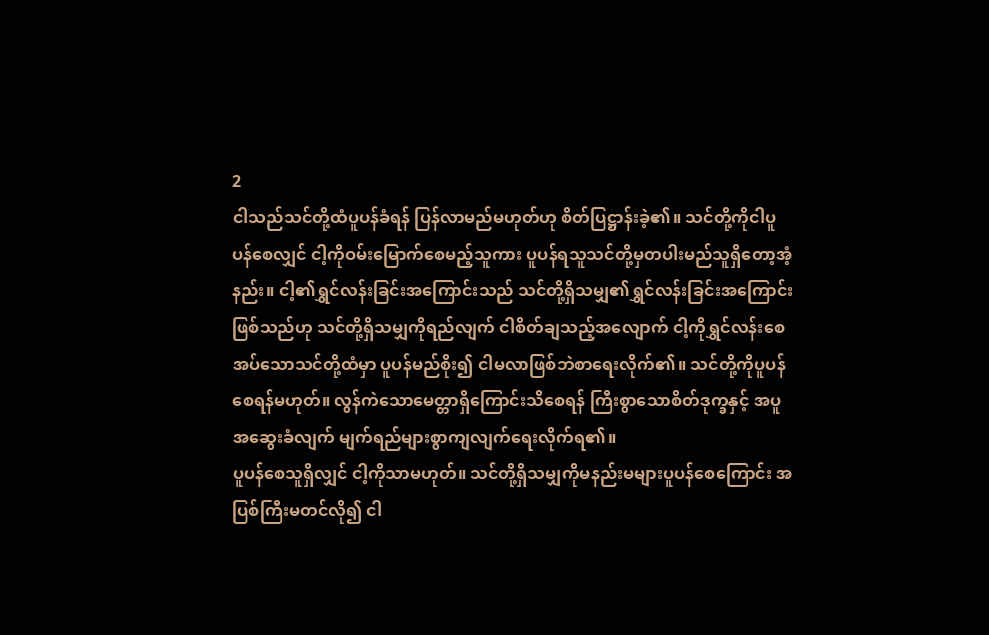2
ငါသည်သင်တို့ထံပူပန်ခံရန် ပြန်လာမည်မဟုတ်ဟု စိတ်ပြဋ္ဌာန်းခဲ့၏။ သင်တို့ကိုငါပူပန်စေလျှင် ငါ့ကိုဝမ်းမြောက်စေမည့်သူကား ပူပန်ရသူသင်တို့မှတပါးမည်သူရှိတော့အံ့နည်း။ ငါ့၏ရွှင်လန်းခြင်းအကြောင်းသည် သင်တို့ရှိသမျှ၏ရွှင်လန်းခြင်းအကြောင်းဖြစ်သည်ဟု သင်တို့ရှိသမျှကိုရည်လျက် ငါစိတ်ချသည့်အလျောက် ငါ့ကိုရွှင်လန်းစေအပ်သောသင်တို့ထံမှာ ပူပန်မည်စိုး၍ ငါမလာဖြစ်ဘဲစာရေးလိုက်၏။ သင်တို့ကိုပူပန်စေရန်မဟုတ်။ လွန်ကဲသောမေတ္တာရှိကြောင်းသိစေရန် ကြီးစွာသောစိတ်ဒုက္ခနှင့် အပူအဆွေးခံလျက် မျက်ရည်များစွာကျလျက်ရေးလိုက်ရ၏။
ပူပန်စေသူရှိလျှင် ငါ့ကိုသာမဟုတ်။ သင်တို့ရှိသမျှကိုမနည်းမများပူပန်စေကြောင်း အပြစ်ကြီးမတင်လို၍ ငါ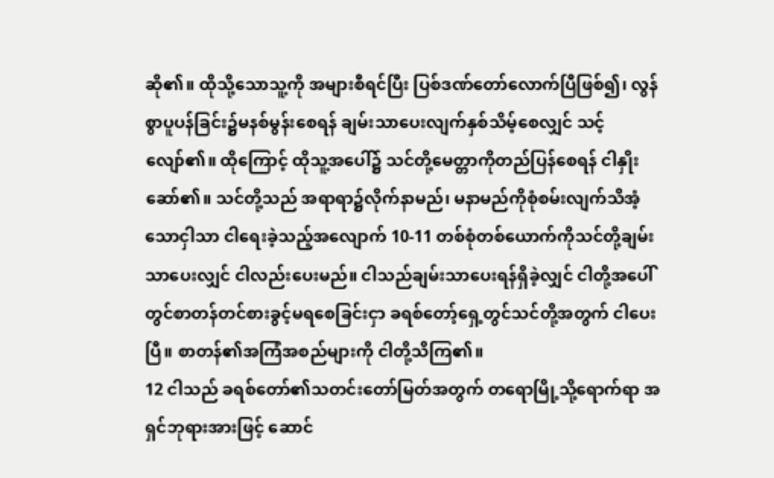ဆို၏။ ထိုသို့သောသူ့ကို အများစီရင်ပြီး ပြစ်ဒဏ်တော်လောက်ပြီဖြစ်၍၊ လွန်စွာပူပန်ခြင်း၌မနစ်မွန်းစေရန် ချမ်းသာပေးလျက်နှစ်သိမ့်စေလျှင် သင့်လျော်၏။ ထိုကြောင့် ထိုသူ့အပေါ်၌ သင်တို့မေတ္တာကိုတည်ပြန်စေရန် ငါနှိုးဆော်၏။ သင်တို့သည် အရာရာ၌လိုက်နာမည်၊ မနာမည်ကိုစုံစမ်းလျက်သိအံ့သောငှါသာ ငါရေးခဲ့သည့်အလျောက် 10-11 တစ်စုံတစ်ယောက်ကိုသင်တို့ချမ်းသာပေးလျှင် ငါလည်းပေးမည်။ ငါသည်ချမ်းသာပေးရန်ရှိခဲ့လျှင် ငါတို့အပေါ်တွင်စာတန်တင်စားခွင့်မရစေခြင်းငှာ ခရစ်တော့်ရှေ့တွင်သင်တို့အတွက် ငါပေးပြီ။ စာတန်၏အကြံအစည်များကို ငါတို့သိကြ၏။
12 ငါသည် ခရစ်တော်၏သတင်းတော်မြတ်အတွက် တရောမြို့သို့ရောက်ရာ အရှင်ဘုရားအားဖြင့် ဆောင်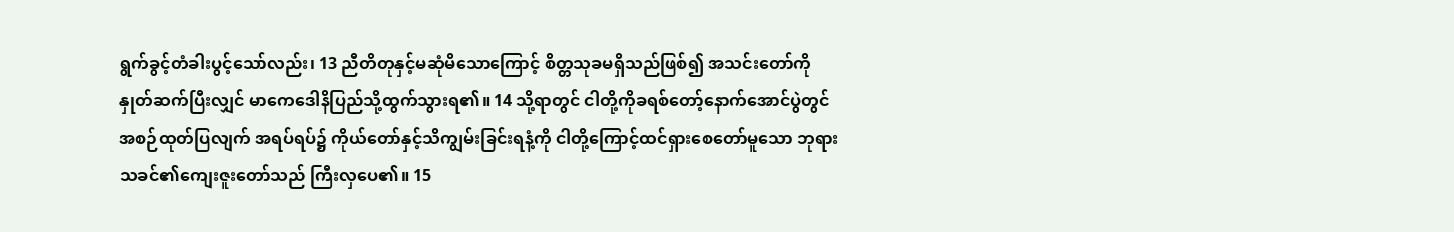ရွက်ခွင့်တံခါးပွင့်သော်လည်း၊ 13 ညီတိတုနှင့်မဆုံမိသောကြောင့် စိတ္တသုခမရှိသည်ဖြစ်၍ အသင်းတော်ကိုနှုတ်ဆက်ပြီးလျှင် မာကေဒေါနိပြည်သို့ထွက်သွားရ၏။ 14 သို့ရာတွင် ငါတို့ကိုခရစ်တော့်နောက်အောင်ပွဲတွင် အစဉ်ထုတ်ပြလျက် အရပ်ရပ်၌ ကိုယ်တော်နှင့်သိကျွမ်းခြင်းရနံ့ကို ငါတို့ကြောင့်ထင်ရှားစေတော်မူသော ဘုရားသခင်၏ကျေးဇူးတော်သည် ကြီးလှပေ၏။ 15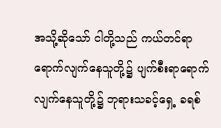အသို့ဆိုသော် ငါတို့သည် ကယ်တင်ရာရောက်လျက်နေသူတို့၌ ပျက်စီးရာရောက်လျက်နေသူတို့၌ ဘုရားသခင့်ရှေ့ ခရစ်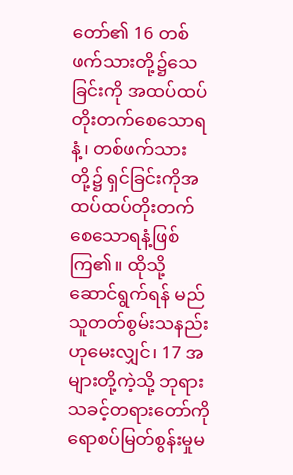တော်၏ 16 တစ်ဖက်သားတို့၌သေခြင်းကို အထပ်ထပ်တိုးတက်စေသောရနံ့၊ တစ်ဖက်သားတို့၌ ရှင်ခြင်းကိုအထပ်ထပ်တိုးတက်စေသောရနံ့ဖြစ်ကြ၏။ ထိုသို့ဆောင်ရွက်ရန် မည်သူတတ်စွမ်းသနည်းဟုမေးလျှင်၊ 17 အများတို့ကဲ့သို့ ဘုရားသခင့်တရားတော်ကို ရောစပ်မြတ်စွန်းမှုမ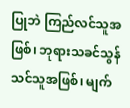ပြုဘဲ ကြည်လင်သူအဖြစ်၊ ဘုရားသခင်သွန်သင်သူအဖြစ်၊ မျက်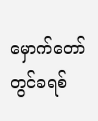မှောက်တော်တွင်ခရစ်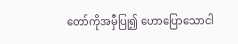တော်ကိုအမှီပြု၍ ဟောပြောသောငါ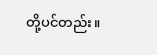တို့ပင်တည်း။